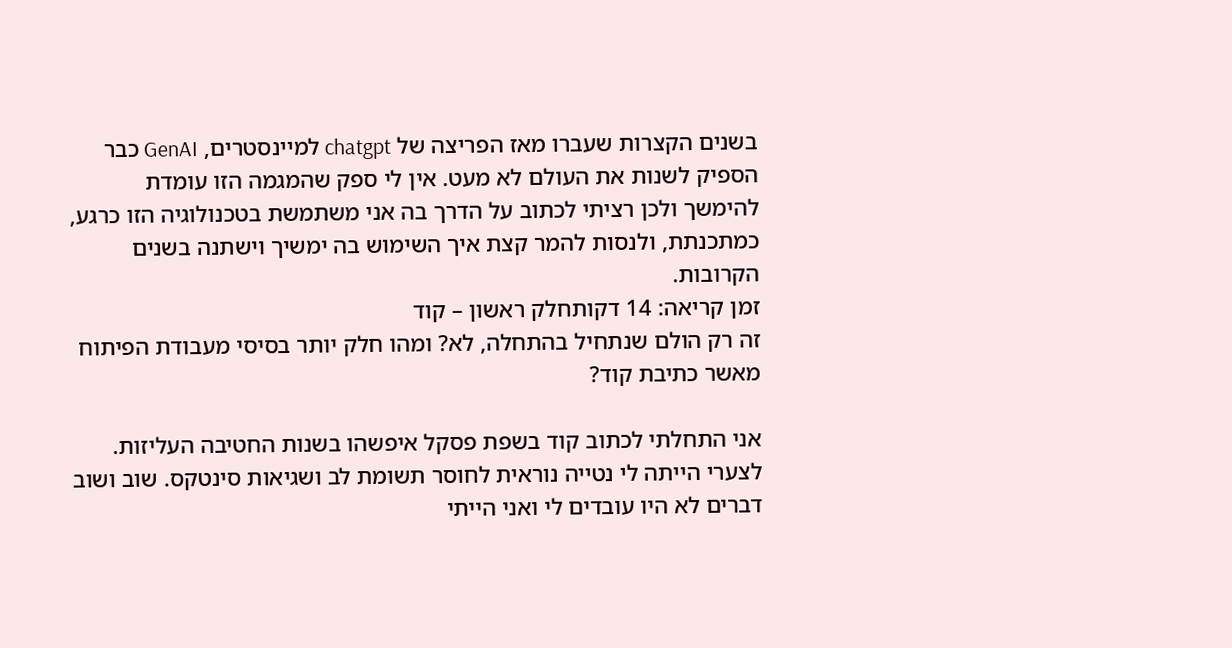בשנים הקצרות שעברו מאז הפריצה של chatgpt למיינסטרים, GenAI כבר הספיק לשנות את העולם לא מעט. אין לי ספק שהמגמה הזו עומדת להימשך ולכן רציתי לכתוב על הדרך בה אני משתמשת בטכנולוגיה הזו כרגע, כמתכנתת, ולנסות להמר קצת איך השימוש בה ימשיך וישתנה בשנים הקרובות.
זמן קריאה: 14 דקותחלק ראשון – קוד
זה רק הולם שנתחיל בהתחלה, לא? ומהו חלק יותר בסיסי מעבודת הפיתוח מאשר כתיבת קוד?

אני התחלתי לכתוב קוד בשפת פסקל איפשהו בשנות החטיבה העליזות. לצערי הייתה לי נטייה נוראית לחוסר תשומת לב ושגיאות סינטקס. שוב ושוב דברים לא היו עובדים לי ואני הייתי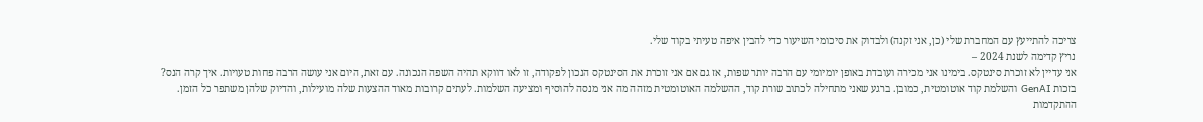צריכה להתייעץ עם המחברת שלי (כן, אני זקנה) ולבדוק את סיכומי השיעור כדי להבין איפה טעיתי בקוד שלי.
נריץ קדימה לשנת 2024 –
אני עדיין לא זוכרת סינטקס. בימינו אני מכירה ועובדת באופן יומיומי עם הרבה יותר שפות, אז גם אם אני זוכרת את הסינטקס הנכון לפקודה, זו לאו דווקא תהיה השפה הנכונה. עם זאת, היום אני עושה הרבה פחות טעויות. איך קרה הנס? בזכות GenAI והשלמת קוד אוטומטית, כמובן. ברגע שאני מתחילה לכתוב שורת קוד, ההשלמה האוטומטית מזהה מה אני מנסה להוסיף ומציעה השלמות. לעתים קרובות מאוד ההצעות שלה מועילות, והדיוק שלהן משתפר כל הזמן.
ההתקדמות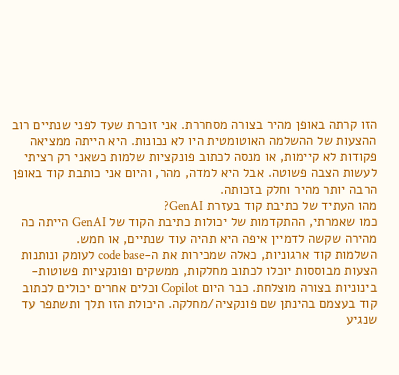הזו קרתה באופן מהיר בצורה מסחררת. אני זוכרת שעד לפני שנתיים רוב ההצעות של ההשלמה האוטומטית היו לא נכונות. היא הייתה ממציאה פקודות לא קיימות, או מנסה לכתוב פונקציות שלמות כשאני רק רציתי לעשות הצבה פשוטה. אבל היא למדה, מהר, והיום אני כותבת קוד באופן הרבה יותר מהיר וחלק בזכותה.
מהו העתיד של כתיבת קוד בעזרת GenAI?
כמו שאמרתי, ההתקדמות של יכולות כתיבת הקוד של GenAI הייתה כה מהירה שקשה לדמיין איפה היא תהיה עוד שנתיים, או חמש.
השלמות קוד ארגוניות, כאלה שמכירות את ה-code base לעומק ונותנות הצעות מבוססות יוכלו לכתוב מחלקות, ממשקים ופונקציות פשוטות-בינוניות בצורה מוצלחת. כבר היום Copilot וכלים אחרים יכולים לכתוב קוד בעצמם בהינתן שם פונקציה/מחלקה. היכולת הזו תלך ותשתפר עד שנגיע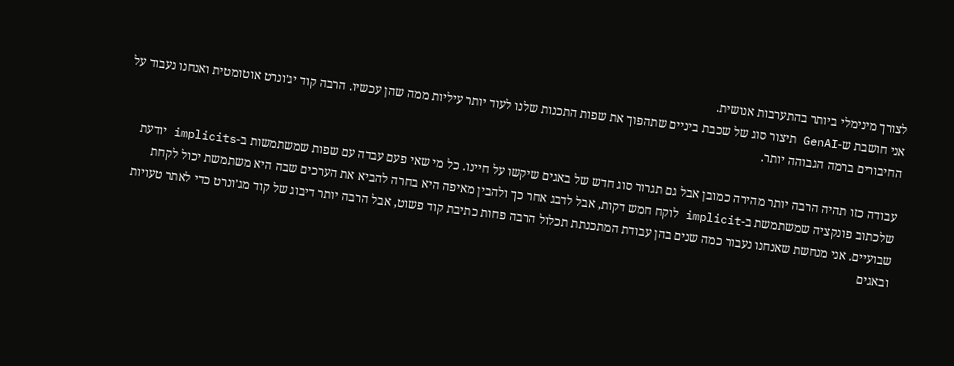לצורך מינימלי ביותר בהתערבות אנושית.
אני חושבת ש-GenAI תיצור סוג של שכבת ביניים שתהפוך את שפות התכנות שלנו לעוד יותר עיליות ממה שהן עכשיו. הרבה קוד יג׳ונרט אוטומטית ואנחנו נעבוד על החיבורים ברמה הגבוהה יותר.

עבודה כזו תהיה הרבה יותר מהירה כמובן אבל גם תגרור סוג חדש של באגים שיקשו על חיינו. כל מי שאי פעם עבדה עם שפות שמשתמשות ב-implicits יודעת שלכתוב פונקציה שמשתמשת ב-implicit לוקח חמש דקות, אבל לדבג אחר כך ולהבין מאיפה היא בחרה להביא את הערכים שבה היא משתמשת יכול לקחת שבועיים. אני מנחשת שאנחנו נעבור כמה שנים בהן עבודת המתכנתת תכלול הרבה פחות כתיבת קוד פשוט, אבל הרבה יותר דיבוג של קוד מג׳ונרט כדי לאתר טעויות ובאגים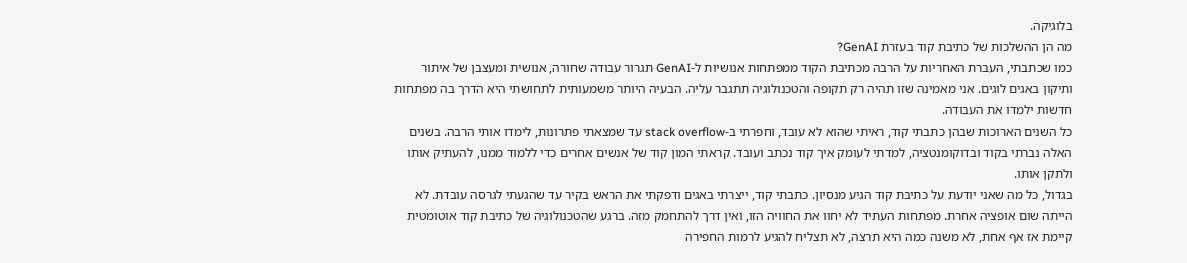בלוגיקה.
מה הן ההשלכות של כתיבת קוד בעזרת GenAI?
כמו שכתבתי, העברת האחריות על הרבה מכתיבת הקוד ממפתחות אנושיות ל-GenAI תגרור עבודה שחורה, אנושית ומעצבן של איתור ותיקון באגים לוגים. אני מאמינה שזו תהיה רק תקופה והטכנולוגיה תתגבר עליה. הבעיה היותר משמעותית לתחושתי היא הדרך בה מפתחות חדשות ילמדו את העבודה.
כל השנים הארוכות שבהן כתבתי קוד, ראיתי שהוא לא עובד, וחפרתי ב-stack overflow עד שמצאתי פתרונות, לימדו אותי הרבה. בשנים האלה נברתי בקוד ובדוקומנטציה, למדתי לעומק איך קוד נכתב ועובד. קראתי המון קוד של אנשים אחרים כדי ללמוד ממנו, להעתיק אותו ולתקן אותו.
בגדול, כל מה שאני יודעת על כתיבת קוד הגיע מנסיון. כתבתי קוד, ייצרתי באגים ודפקתי את הראש בקיר עד שהגעתי לגרסה עובדת. לא הייתה שום אופציה אחרת. מפתחות העתיד לא יחוו את החוויה הזו, ואין דרך להתחמק מזה. ברגע שהטכנולוגיה של כתיבת קוד אוטומטית קיימת אז אף אחת, לא משנה כמה היא תרצה, לא תצליח להגיע לרמות החפירה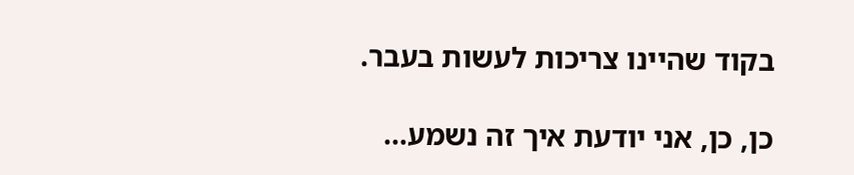בקוד שהיינו צריכות לעשות בעבר.

כן, כן, אני יודעת איך זה נשמע…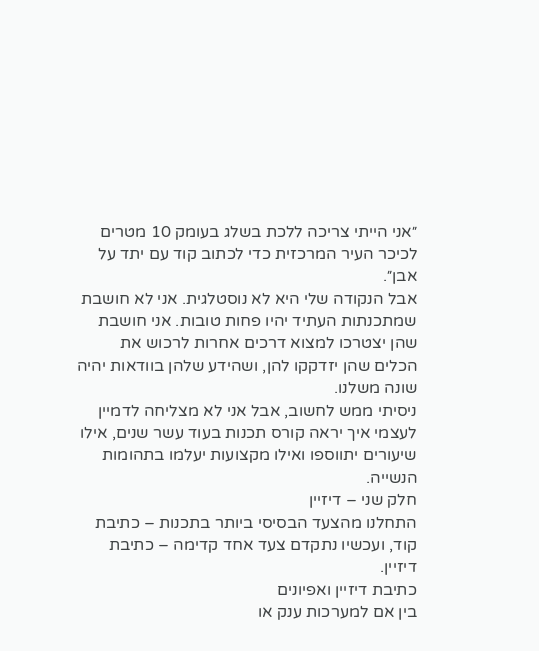״אני הייתי צריכה ללכת בשלג בעומק 10 מטרים לכיכר העיר המרכזית כדי לכתוב קוד עם יתד על אבן״.
אבל הנקודה שלי היא לא נוסטלגית. אני לא חושבת שמתכנתות העתיד יהיו פחות טובות. אני חושבת שהן יצטרכו למצוא דרכים אחרות לרכוש את הכלים שהן יזדקקו להן, ושהידע שלהן בוודאות יהיה שונה משלנו.
ניסיתי ממש לחשוב, אבל אני לא מצליחה לדמיין לעצמי איך יראה קורס תכנות בעוד עשר שנים, אילו שיעורים יתווספו ואילו מקצועות יעלמו בתהומות הנשייה.
חלק שני – דיזיין
התחלנו מהצעד הבסיסי ביותר בתכנות – כתיבת קוד, ועכשיו נתקדם צעד אחד קדימה – כתיבת דיזיין.
כתיבת דיזיין ואפיונים
בין אם למערכות ענק או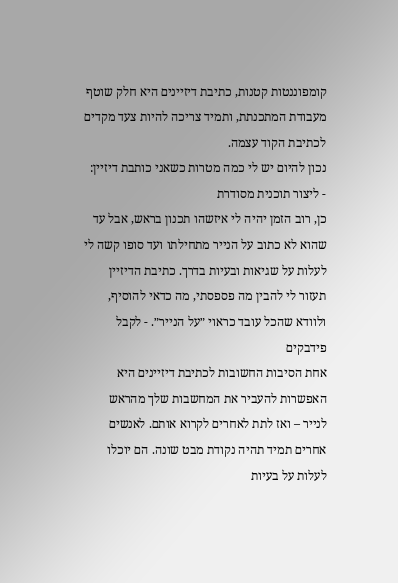קומפוננטות קטנות, כתיבת דיזיינים היא חלק שוטף מעבודת המתכנתת, ותמיד צריכה להיות צעד מקדים לכתיבת הקוד עצמה.
נכון להיום יש לי כמה מטרות כשאני כותבת דיזיין:
- ליצור תוכנית מסודרת
כן, רוב הזמן יהיה לי איזשהו תכנון בראש, אבל עד שהוא לא כתוב על הנייר מתחילתו ועד סופו קשה לי לעלות על שגיאות ובעיות בדרך. כתיבת הדיזיין תעזור לי להבין מה פספסתי, מה כדאי להוסיף, ולוודא שהכל עובד כראוי ״על הנייר״. - לקבל פידבקים
אחת הסיבות החשובות לכתיבת דיזיינים היא האפשרות להעביר את המחשבות שלך מהראש לנייר – ואז לתת לאחרים לקרוא אותם. לאנשים אחרים תמיד תהיה נקודת מבט שונה. הם יוכלו לעלות על בעיות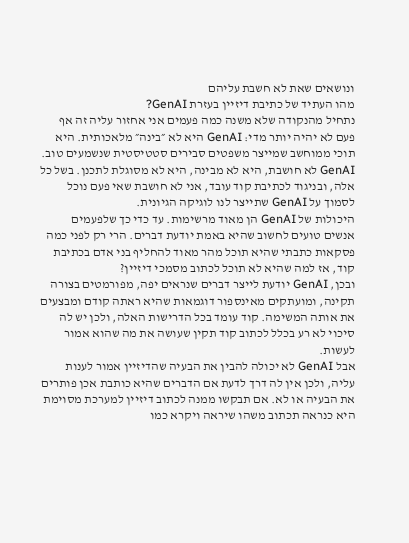ונושאים שאת לא חשבת עליהם
מהו העתיד של כתיבת דיזיין בעזרת GenAI?
נתחיל מהנקודה שלא משנה כמה פעמים אני אחזור עליה זה אף פעם לא יהיה יותר מדי: GenAI היא לא ״בינה״ מלאכותית. היא תוכי ממוחשב שמייצר משפטים סבירים סטטיסטית שנשמעים טוב.
GenAI לא חושבת, היא לא מבינה, היא לא מסוגלת לתכנן. בשל כל אלה, ובניגוד לכתיבת קוד עובד, אני לא חושבת שאי פעם נוכל לסמוך על GenAI שתייצר לנו לוגיקה הגיונית.
היכולות של GenAI הן מאוד מרשימות. עד כדי כך שלפעמים אנשים טועים לחשוב שהיא באמת יודעת דברים. הרי רק לפני כמה פסקאות כתבתי שהיא תוכל מהר מאוד להחליף בני אדם בכתיבת קוד, אז למה שהיא לא תוכל לכתוב מסמכי דיזיין?
ובכן, GenAI יודעת לייצר דברים שנראים יפה, מפורמטים בצורה תקינה, ומועתקים מאינספור דוגמאות שהיא ראתה קודם ומבצעים את אותה המשימה. קוד עומד בכל הדרישות האלה, ולכן יש לה סיכוי לא רע בכלל לכתוב קוד תקין שעושה את מה שהוא אמור לעשות.
אבל GenAI לא יכולה להבין את הבעיה שהדיזיין אמור לענות עליה, ולכן אין לה דרך לדעת אם הדברים שהיא כותבת אכן פותרים את הבעיה או לא. אם תבקשו ממנה לכתוב דיזיין למערכת מסוימת היא כנראה תכתוב משהו שיראה ויקרא כמו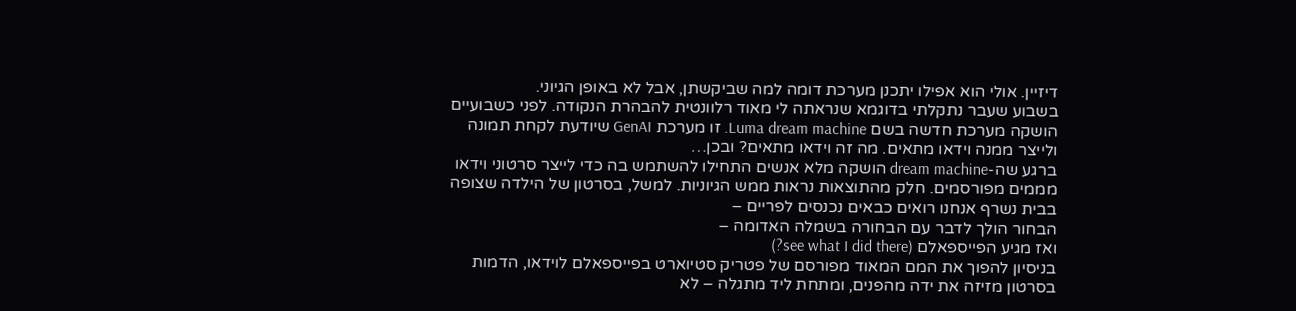דיזיין. אולי הוא אפילו יתכנן מערכת דומה למה שביקשתן, אבל לא באופן הגיוני.
בשבוע שעבר נתקלתי בדוגמא שנראתה לי מאוד רלוונטית להבהרת הנקודה. לפני כשבועיים הושקה מערכת חדשה בשם Luma dream machine. זו מערכת GenAI שיודעת לקחת תמונה ולייצר ממנה וידאו מתאים. מה זה וידאו מתאים? ובכן…
ברגע שה-dream machine הושקה מלא אנשים התחילו להשתמש בה כדי לייצר סרטוני וידאו מממים מפורסמים. חלק מהתוצאות נראות ממש הגיוניות. למשל, בסרטון של הילדה שצופה בבית נשרף אנחנו רואים כבאים נכנסים לפריים –
הבחור הולך לדבר עם הבחורה בשמלה האדומה –
ואז מגיע הפייספאלם (see what I did there?)
בניסיון להפוך את המם המאוד מפורסם של פטריק סטיוארט בפייספאלם לוידאו, הדמות בסרטון מזיזה את ידה מהפנים, ומתחת ליד מתגלה – לא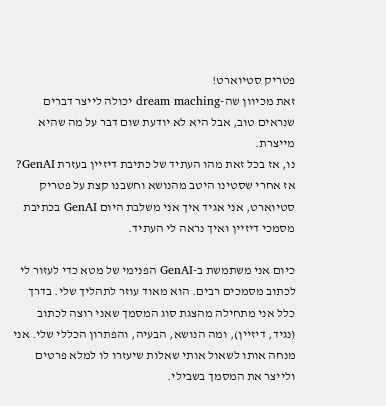פטריק סטיוארט!
זאת מכיוון שה-dream maching יכולה לייצר דברים שנראים טוב, אבל היא לא יודעת שום דבר על מה שהיא מייצרת.
נו, אז בכל זאת מהו העתיד של כתיבת דיזיין בעזרת GenAI?
אז אחרי שסטינו היטב מהנושא וחשבנו קצת על פטריק סטיוארט, אני אגיד איך אני משלבת היום GenAI בכתיבת מסמכי דיזיין ואיך נראה לי העתיד.

כיום אני משתמשת ב-GenAI הפנימי של מטא כדי לעזור לי לכתוב מסמכים רבים. הוא מאוד עוזר לתהליך שלי. בדרך כלל אני מתחילה מהצגת סוג המסמך שאני רוצה לכתוב (נגיד, דיזיין), ומה הנושא, הבעיה, והפתרון הכללי שלי. אני מנחה אותו לשאול אותי שאלות שיעזרו לו למלא פרטים ולייצר את המסמך בשבילי.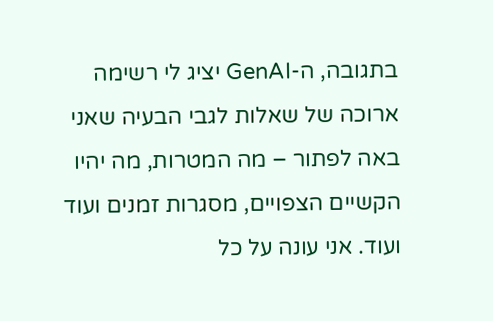בתגובה, ה-GenAI יציג לי רשימה ארוכה של שאלות לגבי הבעיה שאני באה לפתור – מה המטרות, מה יהיו הקשיים הצפויים, מסגרות זמנים ועוד ועוד. אני עונה על כל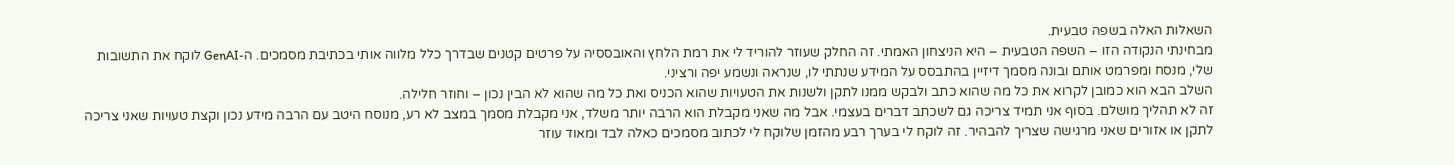השאלות האלה בשפה טבעית.
מבחינתי הנקודה הזו – השפה הטבעית – היא הניצחון האמתי. זה החלק שעוזר להוריד לי את רמת הלחץ והאובססיה על פרטים קטנים שבדרך כלל מלווה אותי בכתיבת מסמכים. ה-GenAI לוקח את התשובות שלי, מנסח ומפרמט אותם ובונה מסמך דיזיין בהתבסס על המידע שנתתי לו, שנראה ונשמע יפה ורציני.
השלב הבא הוא כמובן לקרוא את כל מה שהוא כתב ולבקש ממנו לתקן ולשנות את הטעויות שהוא הכניס ואת כל מה שהוא לא הבין נכון – וחוזר חלילה.
זה לא תהליך מושלם. בסוף אני תמיד צריכה גם לשכתב דברים בעצמי. אבל מה שאני מקבלת הוא הרבה יותר משלד, אני מקבלת מסמך במצב לא רע, מנוסח היטב עם הרבה מידע נכון וקצת טעויות שאני צריכה לתקן או אזורים שאני מרגישה שצריך להבהיר. זה לוקח לי בערך רבע מהזמן שלוקח לי לכתוב מסמכים כאלה לבד ומאוד עוזר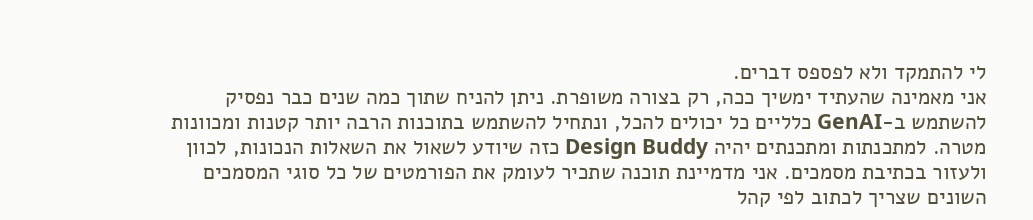לי להתמקד ולא לפספס דברים.
אני מאמינה שהעתיד ימשיך ככה, רק בצורה משופרת. ניתן להניח שתוך כמה שנים כבר נפסיק להשתמש ב-GenAI כלליים כל יכולים להכל, ונתחיל להשתמש בתוכנות הרבה יותר קטנות ומכוונות מטרה. למתכנתות ומתכנתים יהיה Design Buddy כזה שיודע לשאול את השאלות הנכונות, לכוון ולעזור בכתיבת מסמכים. אני מדמיינת תוכנה שתכיר לעומק את הפורמטים של כל סוגי המסמכים השונים שצריך לכתוב לפי קהל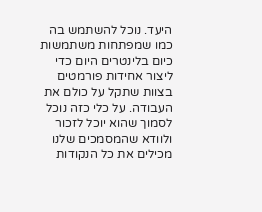היעד. נוכל להשתמש בה כמו שמפתחות משתמשות כיום בלינטרים היום כדי ליצור אחידות פורמטים בצוות שתקל על כולם את העבודה. על כלי כזה נוכל לסמוך שהוא יוכל לזכור ולוודא שהמסמכים שלנו מכילים את כל הנקודות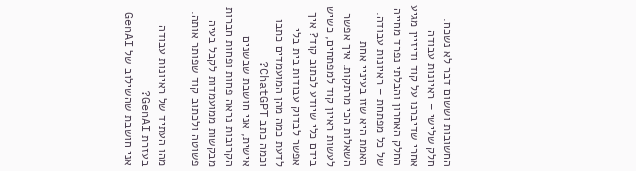החשובות וששום דבר לא נשכח.
חלק שלישי – ראיונות עבודה
אחרי שדיברנו על קוד ודיזיין מגיע החלק האחרון והבלתי נפרד מחייה של כל מפתחת – ראיונות עבודה.
האמת היא שזו בעיניי אחת השאלות הכי מרתקות. איך אפשר לעשות ראיון קוד למפתחים, כשיש בידם כלי שיודע לכתוב קוד? איך אפשר לבדוק עבודות בית בלי לדעת כמה מהן המועמדים כתבו וכמה כתב ChatGPT?
אישית, אני חושבת שבשנים הקרובות נראה פחות ופחות חברות מבקשות ממועמדות לקבל בעיה פשוטה ולכתוב קוד שפותר אותה.

מהו העתיד של ראיונות עבודה בעזרת GenAI?
אני חושבת שהשילוב של GenAI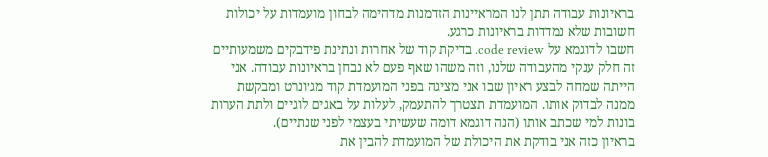בראיונות עבודה תתן לנו המראיינות הזדמנות מדהימה לבחון מועמדות על יכולות חשובות שלא נמדדות בראיונות כרגע.
חשבו לדוגמא על code review. בדיקת קוד של אחרות ונתינת פידבקים משמעותיים זה חלק ענקי מהעבודה שלנו, וזה משהו שאף פעם לא נבחן בראיונות עבודה. אני הייתה שמחה לבצע ראיון שבו אני מציגה בפני המועמדת קוד מג׳ונרט ומבקשת ממנה לבדוק אותו. המועמדת תצטרך להתעמק, לעלות על באגים לוגיים ולתת הערות בונות למי שכתב אותו (הנה דוגמא דומה שעשיתי בעצמי לפני שנתיים).
בראיון כזה אני בודקת את היכולת של המועמדת להבין את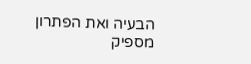הבעיה ואת הפתרון מספיק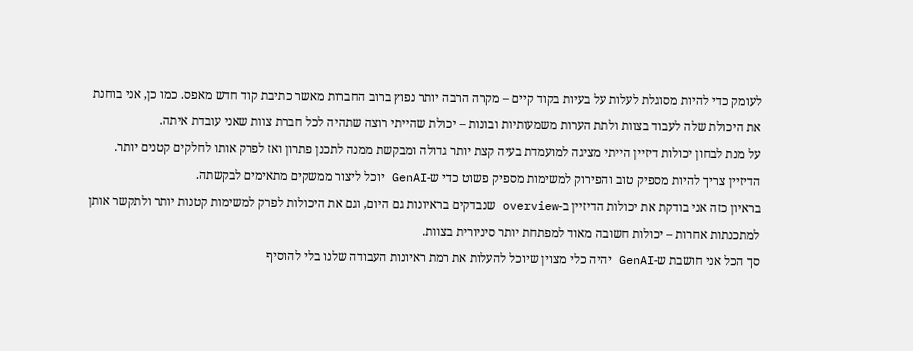לעומק כדי להיות מסוגלת לעלות על בעיות בקוד קיים – מקרה הרבה יותר נפוץ ברוב החברות מאשר כתיבת קוד חדש מאפס. כמו כן, אני בוחנת את היכולת שלה לעבוד בצוות ולתת הערות משמעותיות ובונות – יכולת שהייתי רוצה שתהיה לכל חברת צוות שאני עובדת איתה.
על מנת לבחון יכולות דיזיין הייתי מציגה למועמדת בעיה קצת יותר גדולה ומבקשת ממנה לתכנן פתרון ואז לפרק אותו לחלקים קטנים יותר. הדיזיין צריך להיות מספיק טוב והפירוק למשימות מספיק פשוט כדי ש-GenAI יוכל ליצור ממשקים מתאימים לבקשתה.
בראיון כזה אני בודקת את יכולות הדיזיין ב-overview שנבדקים בראיונות גם היום, וגם את היכולות לפרק למשימות קטנות יותר ולתקשר אותן למתכנתות אחרות – יכולות חשובה מאוד למפתחת יותר סיניורית בצוות.
סך הכל אני חושבת ש-GenAI יהיה כלי מצוין שיוכל להעלות את רמת ראיונות העבודה שלנו בלי להוסיף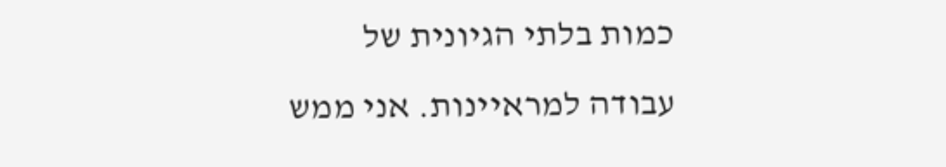כמות בלתי הגיונית של עבודה למראיינות. אני ממש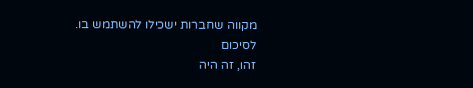מקווה שחברות ישכילו להשתמש בו.
לסיכום
זהו, זה היה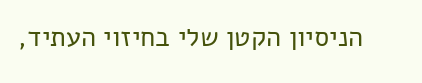הניסיון הקטן שלי בחיזוי העתיד,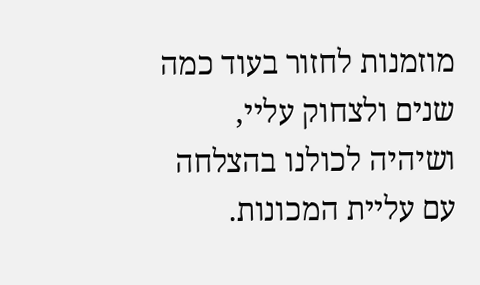מוזמנות לחזור בעוד כמה שנים ולצחוק עליי, ושיהיה לכולנו בהצלחה עם עליית המכונות.